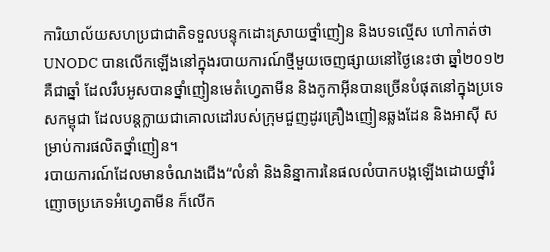ការិយាល័យសហប្រជាជាតិទទួលបន្ទុកដោះស្រាយថ្នាំញៀន និងបទល្មើស ហៅកាត់ថា UNODC បានលើកឡើងនៅក្នុងរបាយការណ៍ថ្មីមួយចេញផ្សាយនៅថ្ងៃនេះថា ឆ្នាំ២០១២ គឺជាឆ្នាំ ដែលរឹបអូសបានថ្នាំញៀនមេតំហ្វេតាមីន និងកូកាអ៊ីនបានច្រើនបំផុតនៅក្នុងប្រទេសកម្ពុជា ដែលបន្តក្លាយជាគោលដៅរបស់ក្រុមជួញដូរគ្រឿងញៀនឆ្លងដែន និងអាស៊ី សម្រាប់ការផលិតថ្នាំញៀន។
របាយការណ៍ដែលមានចំណងជើង“លំនាំ និងនិន្នាការនៃផលលំបាកបង្កឡើងដោយថ្នាំរំញោចប្រភេទអំហ្វេតាមីន ក៏លើក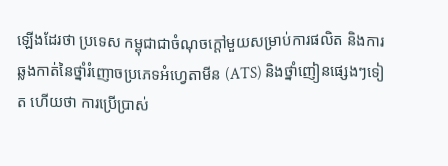ឡើងដែរថា ប្រទេស កម្ពុជាជាចំណុចក្ដៅមួយសម្រាប់ការផលិត និងការឆ្លងកាត់នៃថ្នាំរំញោចប្រភេទអំហ្វេតាមីន (ATS) និងថ្នាំញៀនផ្សេងៗទៀត ហើយថា ការប្រើប្រាស់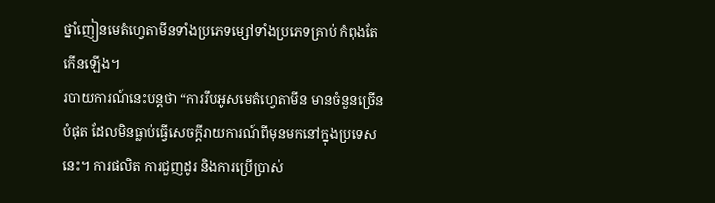ថ្នាំញៀនមេតំហ្វេតាមីនទាំងប្រភេទម្សៅទាំងប្រភេទគ្រាប់ កំពុងតែកើនឡើង។
របាយការណ៍នេះបន្តថា “ការរឹបអូសមេតំហ្វេតាមីន មានចំនួនច្រើនបំផុត ដែលមិនធ្លាប់ធ្វើសេចក្ដីរាយការណ៍ពីមុនមកនៅក្នុងប្រទេសនេះ។ ការផលិត ការជួញដូរ និងការប្រើប្រាស់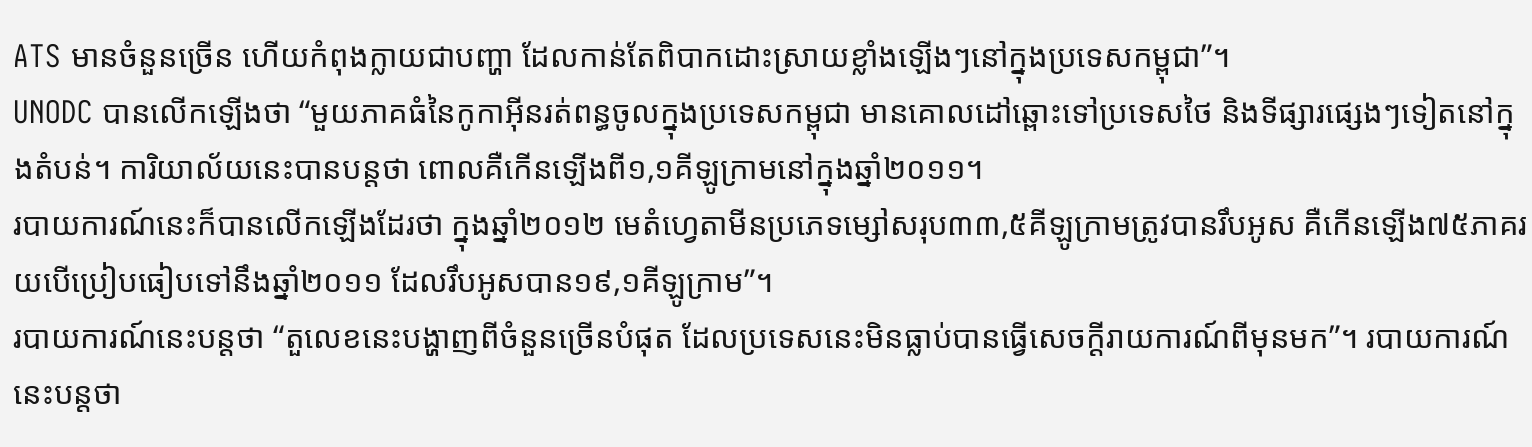ATS មានចំនួនច្រើន ហើយកំពុងក្លាយជាបញ្ហា ដែលកាន់តែពិបាកដោះស្រាយខ្លាំងឡើងៗនៅក្នុងប្រទេសកម្ពុជា”។
UNODC បានលើកឡើងថា “មួយភាគធំនៃកូកាអ៊ីនរត់ពន្ធចូលក្នុងប្រទេសកម្ពុជា មានគោលដៅឆ្ពោះទៅប្រទេសថៃ និងទីផ្សារផ្សេងៗទៀតនៅក្នុងតំបន់។ ការិយាល័យនេះបានបន្តថា ពោលគឺកើនឡើងពី១,១គីឡូក្រាមនៅក្នុងឆ្នាំ២០១១។
របាយការណ៍នេះក៏បានលើកឡើងដែរថា ក្នុងឆ្នាំ២០១២ មេតំហ្វេតាមីនប្រភេទម្សៅសរុប៣៣,៥គីឡូក្រាមត្រូវបានរឹបអូស គឺកើនឡើង៧៥ភាគរយបើប្រៀបធៀបទៅនឹងឆ្នាំ២០១១ ដែលរឹបអូសបាន១៩,១គីឡូក្រាម”។
របាយការណ៍នេះបន្តថា “តួលេខនេះបង្ហាញពីចំនួនច្រើនបំផុត ដែលប្រទេសនេះមិនធ្លាប់បានធ្វើសេចក្ដីរាយការណ៍ពីមុនមក”។ របាយការណ៍នេះបន្តថា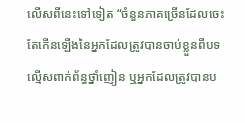លើសពីនេះទៅទៀត “ចំនួនភាគច្រើនដែលចេះតែកើនឡើងនៃអ្នកដែលត្រូវបានចាប់ខ្លួនពីបទល្មើសពាក់ព័ន្ធថ្នាំញៀន ឬអ្នកដែលត្រូវបានប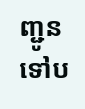ញ្ជូនទៅប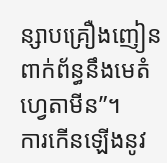ន្សាបគ្រឿងញៀន ពាក់ព័ន្ធនឹងមេតំហ្វេតាមីន”។
ការកើនឡើងនូវ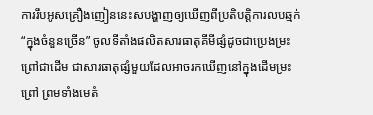ការរឹបអូសគ្រឿងញៀននេះសបង្ហាញឲ្យឃើញពីប្រតិបត្តិការលបឆ្មក់ “ក្នុងចំនួនច្រើន” ចូលទីតាំងផលិតសារធាតុគីមីផ្សំដូចជាប្រេងម្រះព្រៅជាដើម ជាសារធាតុផ្សំមួយដែលអាចរកឃើញនៅក្នុងដើមម្រះព្រៅ ព្រមទាំងមេតំ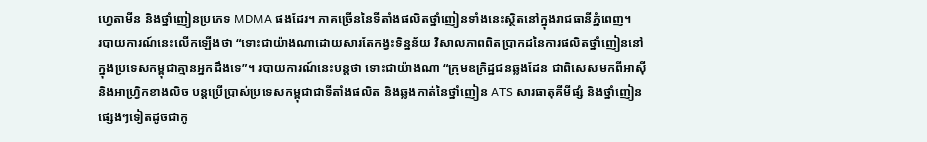ហ្វេតាមីន និងថ្នាំញៀនប្រភេទ MDMA ផងដែរ។ ភាគច្រើននៃទីតាំងផលិតថ្នាំញៀនទាំងនេះស្ថិតនៅក្នុងរាជធានីភ្នំពេញ។
របាយការណ៍នេះលើកឡើងថា “ទោះជាយ៉ាងណាដោយសារតែកង្វះទិន្នន័យ វិសាលភាពពិតប្រាកដនៃការផលិតថ្នាំញៀននៅក្នុងប្រទេសកម្ពុជាគ្មានអ្នកដឹងទេ”។ របាយការណ៍នេះបន្តថា ទោះជាយ៉ាងណា “ក្រុមឧក្រិដ្ឋជនឆ្លងដែន ជាពិសេសមកពីអាស៊ី និងអាហ្វ្រិកខាងលិច បន្តប្រើប្រាស់ប្រទេសកម្ពុជាជាទីតាំងផលិត និងឆ្លងកាត់នៃថ្នាំញៀន ATS សារធាតុគីមីផ្សំ និងថ្នាំញៀនផ្សេងៗទៀតដូចជាកូ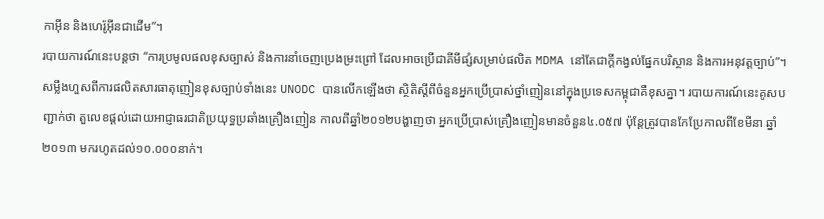កាអ៊ីន និងហេរ៉ូអ៊ីនជាដើម”។
របាយការណ៍នេះបន្តថា “ការប្រមូលផលខុសច្បាស់ និងការនាំចេញប្រេងម្រះព្រៅ ដែលអាចប្រើជាគីមីផ្សំសម្រាប់ផលិត MDMA នៅតែជាក្ដីកង្វល់ផ្នែកបរិស្ថាន និងការអនុវត្តច្បាប់”។ សម្លឹងហួសពីការផលិតសារធាតុញៀនខុសច្បាប់ទាំងនេះ UNODC បានលើកឡើងថា ស្ថិតិស្ដីពីចំនួនអ្នកប្រើប្រាស់ថ្នាំញៀននៅក្នុងប្រទេសកម្ពុជាគឺខុសគ្នា។ របាយការណ៍នេះគូសបញ្ជាក់ថា តួលេខផ្ដល់ដោយអាជ្ញាធរជាតិប្រយុទ្ធប្រឆាំងគ្រឿងញៀន កាលពីឆ្នាំ២០១២បង្ហាញថា អ្នកប្រើប្រាស់គ្រឿងញៀនមានចំនួន៤.០៥៧ ប៉ុន្តែត្រូវបានកែប្រែកាលពីខែមីនា ឆ្នាំ២០១៣ មករហូតដល់១០.០០០នាក់។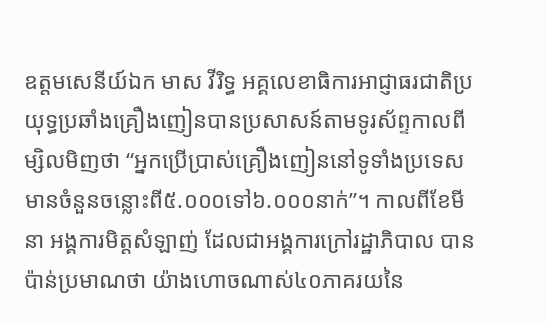ឧត្តមសេនីយ៍ឯក មាស វីរិទ្ធ អគ្គលេខាធិការអាជ្ញាធរជាតិប្រយុទ្ធប្រឆាំងគ្រឿងញៀនបានប្រសាសន៍តាមទូរស័ព្ទកាលពីម្សិលមិញថា “អ្នកប្រើប្រាស់គ្រឿងញៀននៅទូទាំងប្រទេសមានចំនួនចន្លោះពី៥.០០០ទៅ៦.០០០នាក់”។ កាលពីខែមីនា អង្គការមិត្តសំឡាញ់ ដែលជាអង្គការក្រៅរដ្ឋាភិបាល បានប៉ាន់ប្រមាណថា យ៉ាងហោចណាស់៤០ភាគរយនៃ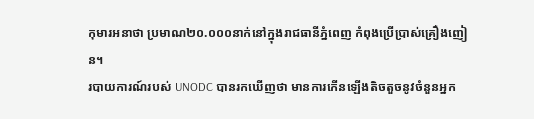កុមារអនាថា ប្រមាណ២០.០០០នាក់នៅក្នុងរាជធានីភ្នំពេញ កំពុងប្រើប្រាស់គ្រឿងញៀន។
របាយការណ៍របស់ UNODC បានរកឃើញថា មានការកើនឡើងតិចតួចនូវចំនួនអ្នក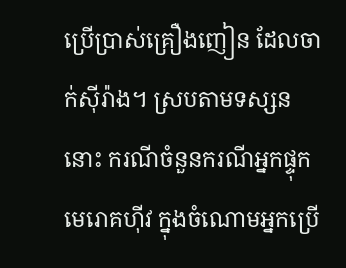ប្រើប្រាស់គ្រឿងញៀន ដែលចាក់ស៊ីរ៉ាង។ ស្របតាមទស្សននោះ ករណីចំនួនករណីអ្នកផ្ទុកមេរោគហ៊ីវ ក្នុងចំណោមអ្នកប្រើ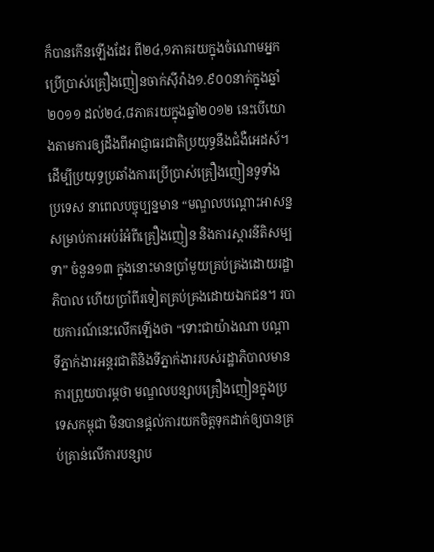ក៏បានកើនឡើងដែរ ពី២៤,១ភាគរយក្នុងចំណោមអ្នកប្រើប្រាស់គ្រឿងញៀនចាក់ស៊ីរ៉ាង១.៩០០នាក់ក្នុងឆ្នាំ២០១១ ដល់២៤,៨ភាគរយក្នុងឆ្នាំ២០១២ នេះបើយោងតាមការឲ្យដឹងពីអាជ្ញាធរជាតិប្រយុទ្ធនឹងជំងឺអេដស៍។
ដើម្បីប្រយុទ្ធប្រឆាំងការប្រើប្រាស់គ្រឿងញៀនទូទាំងប្រទេស នាពេលបច្ចុប្បន្នមាន “មណ្ឌលបណ្ដោះអាសន្នសម្រាប់ការអប់រំអំពីគ្រឿងញៀន និងការស្ដារនីតិសម្បទា” ចំនួន១៣ ក្នុងនោះមានប្រាំមួយគ្រប់គ្រងដោយរដ្ឋាភិបាល ហើយប្រាំពីរទៀតគ្រប់គ្រងដោយឯកជន។ របាយការណ៍នេះលើកឡើងថា “ទោះជាយ៉ាងណា បណ្ដាទីភ្នាក់ងារអន្តរជាតិនិងទីភ្នាក់ងាររបស់រដ្ឋាភិបាលមានការព្រួយបារម្ភថា មណ្ឌលបន្សាបគ្រឿងញៀនក្នុងប្រទេសកម្ពុជា មិនបានផ្ដល់ការយកចិត្តទុកដាក់ឲ្យបានគ្រប់គ្រាន់លើការបន្សាប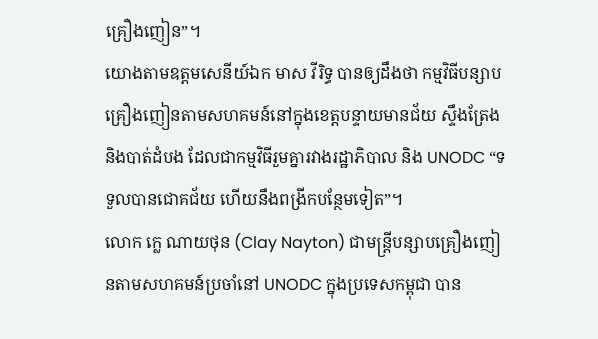គ្រឿងញៀន”។
យោងតាមឧត្តមសេនីយ៍ឯក មាស វីរិទ្ធ បានឲ្យដឹងថា កម្មវិធីបន្សាបគ្រឿងញៀនតាមសហគមន៍នៅក្នុងខេត្តបន្ទាយមានជ័យ ស្ទឹងត្រែង និងបាត់ដំបង ដែលជាកម្មវិធីរួមគ្នារវាងរដ្ឋាភិបាល និង UNODC “ទទួលបានជោគជ័យ ហើយនឹងពង្រីកបន្ថែមទៀត”។
លោក ក្លេ ណាយថុន (Clay Nayton) ជាមន្ត្រីបន្សាបគ្រឿងញៀនតាមសហគមន៍ប្រចាំនៅ UNODC ក្នុងប្រទេសកម្ពុជា បាន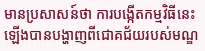មានប្រសាសន៍ថា ការបង្កើតកម្មវិធីនេះឡើងបានបង្ហាញពីជោគជ័យរបស់មណ្ឌ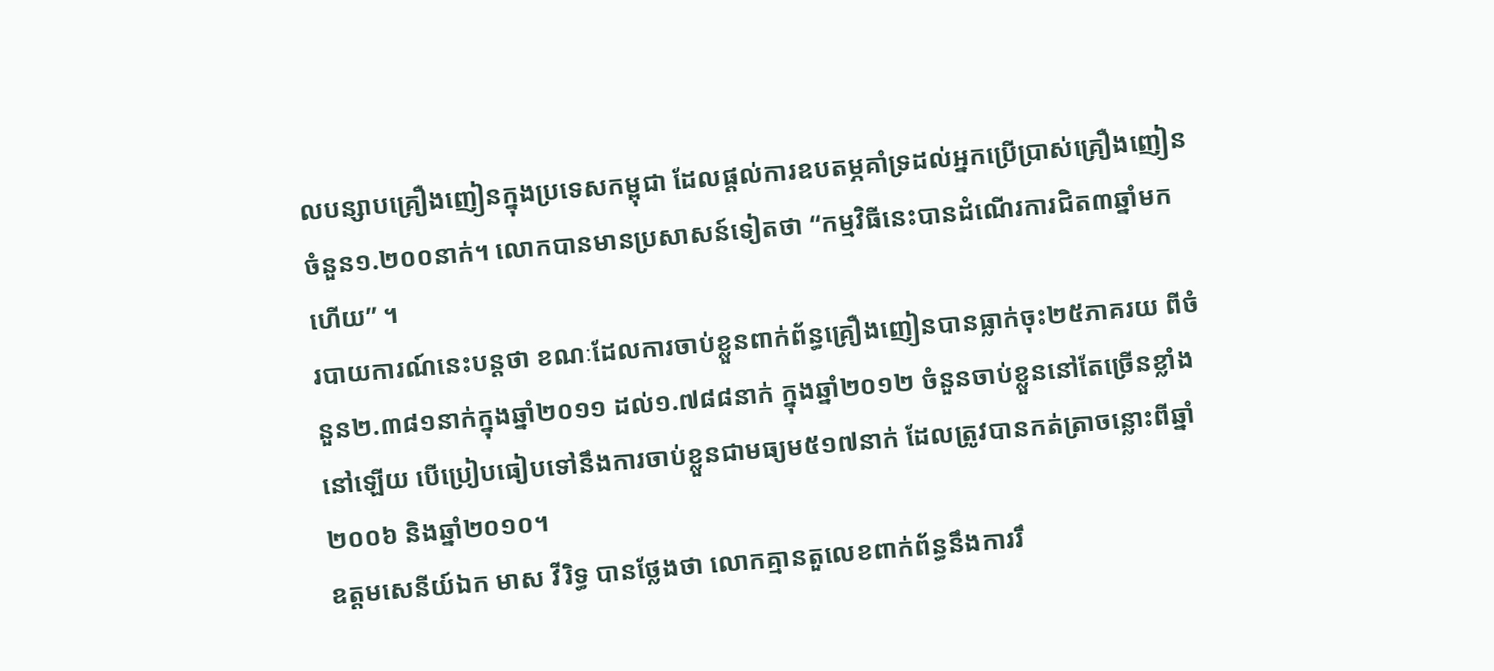លបន្សាបគ្រឿងញៀនក្នុងប្រទេសកម្ពុជា ដែលផ្ដល់ការឧបតម្ភគាំទ្រដល់អ្នកប្រើប្រាស់គ្រឿងញៀនចំនួន១.២០០នាក់។ លោកបានមានប្រសាសន៍ទៀតថា “កម្មវិធីនេះបានដំណើរការជិត៣ឆ្នាំមកហើយ” ។
របាយការណ៍នេះបន្តថា ខណៈដែលការចាប់ខ្លួនពាក់ព័ន្ធគ្រឿងញៀនបានធ្លាក់ចុះ២៥ភាគរយ ពីចំនួន២.៣៨១នាក់ក្នុងឆ្នាំ២០១១ ដល់១.៧៨៨នាក់ ក្នុងឆ្នាំ២០១២ ចំនួនចាប់ខ្លួននៅតែច្រើនខ្លាំងនៅឡើយ បើប្រៀបធៀបទៅនឹងការចាប់ខ្លួនជាមធ្យម៥១៧នាក់ ដែលត្រូវបានកត់ត្រាចន្លោះពីឆ្នាំ២០០៦ និងឆ្នាំ២០១០។
ឧត្តមសេនីយ៍ឯក មាស វីរិទ្ធ បានថ្លែងថា លោកគ្មានតួលេខពាក់ព័ន្ធនឹងការរឹ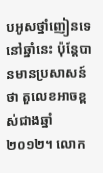បអូសថ្នាំញៀនទេនៅឆ្នាំនេះ ប៉ុន្តែបានមានប្រសាសន៍ថា តួលេខអាចខ្ពស់ជាងឆ្នាំ២០១២។ លោក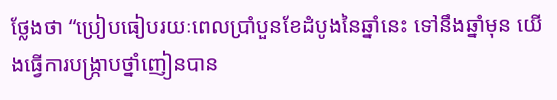ថ្លែងថា “ប្រៀបធៀបរយៈពេលប្រាំបួនខែដំបូងនៃឆ្នាំនេះ ទៅនឹងឆ្នាំមុន យើងធ្វើការបង្ក្រាបថ្នាំញៀនបាន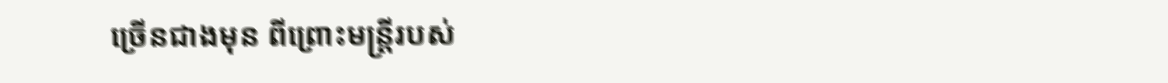ច្រើនជាងមុន ពីព្រោះមន្ត្រីរបស់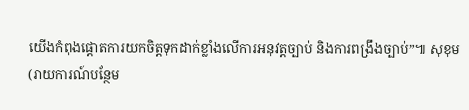យើងកំពុងផ្ដោតការយកចិត្តទុកដាក់ខ្លាំងលើការអនុវត្តច្បាប់ និងការពង្រឹងច្បាប់”៕ សុខុម
(រាយការណ៍បន្ថែម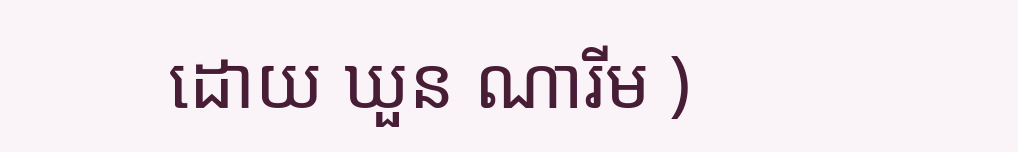ដោយ ឃួន ណារីម )